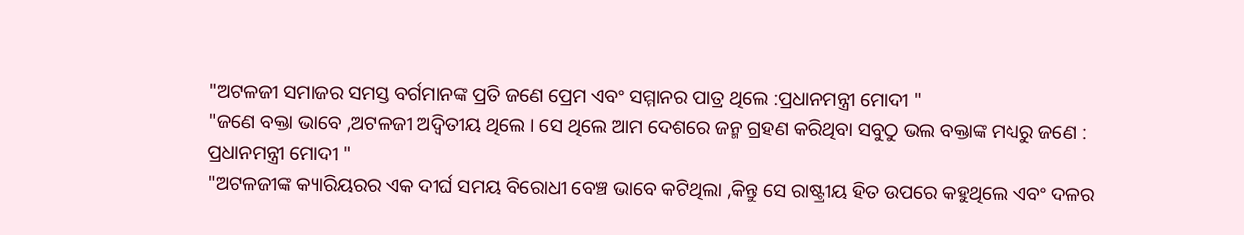"ଅଟଳଜୀ ସମାଜର ସମସ୍ତ ବର୍ଗମାନଙ୍କ ପ୍ରତି ଜଣେ ପ୍ରେମ ଏବଂ ସମ୍ମାନର ପାତ୍ର ଥିଲେ :ପ୍ରଧାନମନ୍ତ୍ରୀ ମୋଦୀ "
"ଜଣେ ବକ୍ତା ଭାବେ ,ଅଟଳଜୀ ଅଦ୍ଵିତୀୟ ଥିଲେ । ସେ ଥିଲେ ଆମ ଦେଶରେ ଜନ୍ମ ଗ୍ରହଣ କରିଥିବା ସବୁଠୁ ଭଲ ବକ୍ତାଙ୍କ ମଧ୍ୟରୁ ଜଣେ : ପ୍ରଧାନମନ୍ତ୍ରୀ ମୋଦୀ "
"ଅଟଳଜୀଙ୍କ କ୍ୟାରିୟରର ଏକ ଦୀର୍ଘ ସମୟ ବିରୋଧୀ ବେଞ୍ଚ ଭାବେ କଟିଥିଲା ,କିନ୍ତୁ ସେ ରାଷ୍ଟ୍ରୀୟ ହିତ ଉପରେ କହୁଥିଲେ ଏବଂ ଦଳର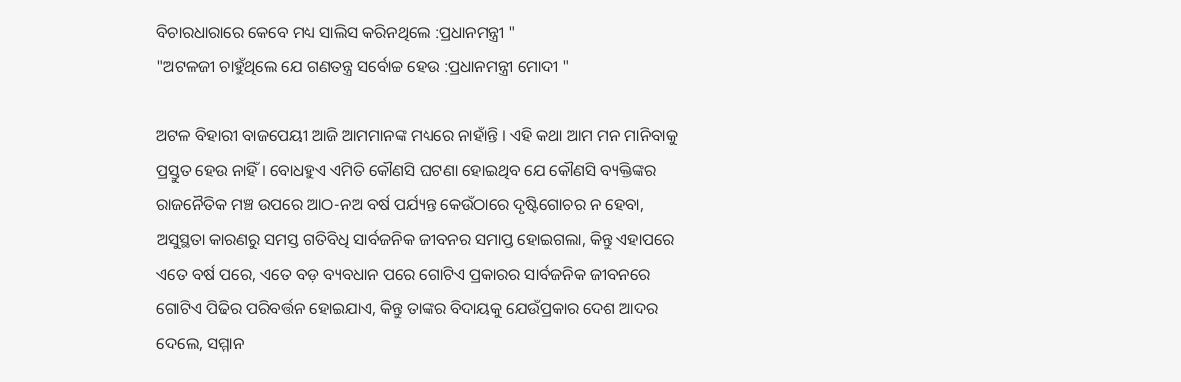ବିଚାରଧାରାରେ କେବେ ମଧ୍ୟ ସାଲିସ କରିନଥିଲେ :ପ୍ରଧାନମନ୍ତ୍ରୀ "
"ଅଟଳଜୀ ଚାହୁଁଥିଲେ ଯେ ଗଣତନ୍ତ୍ର ସର୍ବୋଚ୍ଚ ହେଉ :ପ୍ରଧାନମନ୍ତ୍ରୀ ମୋଦୀ "

ଅଟଳ ବିହାରୀ ବାଜପେୟୀ ଆଜି ଆମମାନଙ୍କ ମଧ୍ୟରେ ନାହାଁନ୍ତି । ଏହି କଥା ଆମ ମନ ମାନିବାକୁ ପ୍ରସ୍ତୁତ ହେଉ ନାହିଁ । ବୋଧହୁଏ ଏମିତି କୌଣସି ଘଟଣା ହୋଇଥିବ ଯେ କୌଣସି ବ୍ୟକ୍ତିଙ୍କର ରାଜନୈତିକ ମଞ୍ଚ ଉପରେ ଆଠ-ନଅ ବର୍ଷ ପର୍ଯ୍ୟନ୍ତ କେଉଁଠାରେ ଦୃଷ୍ଟିଗୋଚର ନ ହେବା, ଅସୁସ୍ଥତା କାରଣରୁ ସମସ୍ତ ଗତିବିଧି ସାର୍ବଜନିକ ଜୀବନର ସମାପ୍ତ ହୋଇଗଲା, କିନ୍ତୁ ଏହାପରେ ଏତେ ବର୍ଷ ପରେ, ଏତେ ବଡ଼ ବ୍ୟବଧାନ ପରେ ଗୋଟିଏ ପ୍ରକାରର ସାର୍ବଜନିକ ଜୀବନରେ ଗୋଟିଏ ପିଢିର ପରିବର୍ତ୍ତନ ହୋଇଯାଏ, କିନ୍ତୁ ତାଙ୍କର ବିଦାୟକୁ ଯେଉଁପ୍ରକାର ଦେଶ ଆଦର ଦେଲେ, ସମ୍ମାନ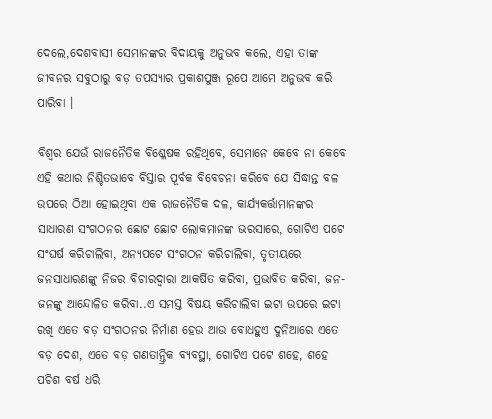ଦେଲେ,ଦେଶବାସୀ ସେମାନଙ୍କର ବିଦାୟକୁ ଅନୁଭବ କଲେ, ଏହା ତାଙ୍କ ଜୀବନର ସବୁଠାରୁ ବଡ଼ ତପସ୍ୟାର ପ୍ରକାଶପୁଞ୍ଜ ରୂପେ ଆମେ ଅନୁଭବ କରି ପାରିବା ।

ବିଶ୍ୱର ଯେଉଁ ରାଜନୈତିକ ବିଶ୍ଳେଷକ ରହିଥିବେ, ସେମାନେ କେବେ ନା କେବେ ଏହି କଥାର ନିଶ୍ଚିତଭାବେ ବିସ୍ତାର ପୂର୍ବକ ବିବେଚନା କରିବେ ଯେ ସିଦ୍ଧାନ୍ତ ବଳ ଉପରେ ଠିଆ ହୋଇଥିବା ଏକ ରାଜନୈତିକ ଦଳ, କାର୍ଯ୍ୟକର୍ତ୍ତାମାନଙ୍କର ସାଧାରଣ ସଂଗଠନର ଛୋଟ ଛୋଟ ଲୋକମାନଙ୍କ ଭରସାରେ, ଗୋଟିଏ ପଟେ ସଂଘର୍ଷ କରିଚାଲିବା, ଅନ୍ୟପଟେ ସଂଗଠନ କରିଚାଲିବା, ତୃତୀୟରେ ଜନସାଧାରଣଙ୍କୁ ନିଜର ବିଚାରଦ୍ୱାରା ଆକର୍ଷିତ କରିବା, ପ୍ରଭାବିତ କରିବା, ଜନ-ଜନଙ୍କୁ ଆନ୍ଦୋଳିତ କରିବା..ଏ ସମସ୍ତ ବିଷୟ କରିଚାଲିବା ଇଟା ଉପରେ ଇଟା ରଖି ଏତେ ବଡ଼ ସଂଗଠନର ନିର୍ମାଣ ହେଉ ଆଉ ବୋଧହୁଏ ଦୁନିଆରେ ଏତେ ବଡ଼ ଦେଶ, ଏତେ ବଡ଼ ଗଣତାନ୍ତ୍ରିକ ବ୍ୟବସ୍ଥା, ଗୋଟିଏ ପଟେ ଶହେ, ଶହେ ପଚିଶ ବର୍ଷ ଧରି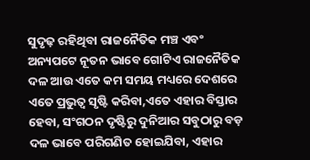ସୁଦୃଢ଼ ରହିଥିବା ରାଜନୈତିକ ମଞ୍ଚ ଏବଂ ଅନ୍ୟପଟେ ନୂତନ ଭାବେ ଗୋଟିଏ ରାଜନୈତିକ ଦଳ ଆଉ ଏତେ କମ ସମୟ ମଧ୍ୟରେ ଦେଶରେ ଏତେ ପ୍ରଭୁତ୍ୱ ସୃଷ୍ଟି କରିବା,ଏତେ ଏହାର ବିସ୍ତାର ହେବା, ସଂଗଠନ ଦୃଷ୍ଟିରୁ ଦୁନିଆର ସବୁଠାରୁ ବଡ଼ ଦଳ ଭାବେ ପରିଗଣିତ ହୋଇଯିବା, ଏହାର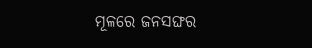ମୂଳରେ ଜନସଙ୍ଘର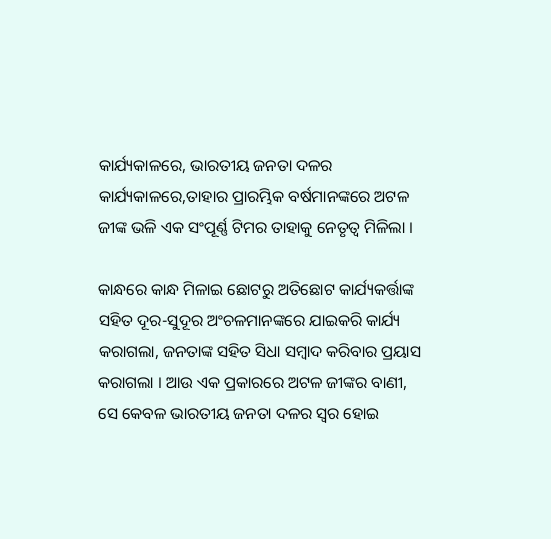କାର୍ଯ୍ୟକାଳରେ, ଭାରତୀୟ ଜନତା ଦଳର କାର୍ଯ୍ୟକାଳରେ,ତାହାର ପ୍ରାରମ୍ଭିକ ବର୍ଷମାନଙ୍କରେ ଅଟଳ ଜୀଙ୍କ ଭଳି ଏକ ସଂପୂର୍ଣ୍ଣ ଟିମର ତାହାକୁ ନେତୃତ୍ୱ ମିଳିଲା ।

କାନ୍ଧରେ କାନ୍ଧ ମିଳାଇ ଛୋଟରୁ ଅତିଛୋଟ କାର୍ଯ୍ୟକର୍ତ୍ତାଙ୍କ ସହିତ ଦୂର-ସୁଦୂର ଅଂଚଳମାନଙ୍କରେ ଯାଇକରି କାର୍ଯ୍ୟ କରାଗଲା, ଜନତାଙ୍କ ସହିତ ସିଧା ସମ୍ବାଦ କରିବାର ପ୍ରୟାସ କରାଗଲା । ଆଉ ଏକ ପ୍ରକାରରେ ଅଟଳ ଜୀଙ୍କର ବାଣୀ, ସେ କେବଳ ଭାରତୀୟ ଜନତା ଦଳର ସ୍ୱର ହୋଇ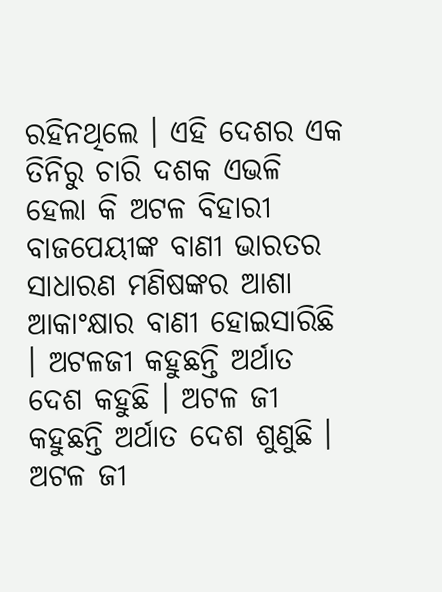ରହିନଥିଲେ । ଏହି ଦେଶର ଏକ ତିନିରୁ ଚାରି ଦଶକ ଏଭଳି ହେଲା କି ଅଟଳ ବିହାରୀ ବାଜପେୟୀଙ୍କ ବାଣୀ ଭାରତର ସାଧାରଣ ମଣିଷଙ୍କର ଆଶା ଆକାଂକ୍ଷାର ବାଣୀ ହୋଇସାରିଛି । ଅଟଳଜୀ କହୁଛନ୍ତି ଅର୍ଥାତ ଦେଶ କହୁଛି । ଅଟଳ ଜୀ କହୁଛନ୍ତି ଅର୍ଥାତ ଦେଶ ଶୁଣୁଛି । ଅଟଳ ଜୀ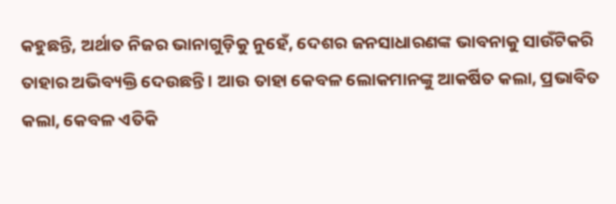କହୁଛନ୍ତି, ଅର୍ଥାତ ନିଜର ଭାନାଗୁଡ଼ିକୁ ନୁହେଁ, ଦେଶର ଜନସାଧାରଣଙ୍କ ଭାବନାକୁ ସାଉଁଟିକରି ତାହାର ଅଭିବ୍ୟକ୍ତି ଦେଉଛନ୍ତି । ଆଉ ତାହା କେବଳ ଲୋକମାନଙ୍କୁ ଆକର୍ଷିତ କଲା, ପ୍ରଭାବିତ କଲା, କେବଳ ଏତିକି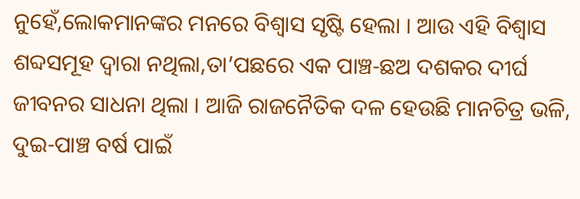ନୁହେଁ,ଲୋକମାନଙ୍କର ମନରେ ବିଶ୍ୱାସ ସୃଷ୍ଟି ହେଲା । ଆଉ ଏହି ବିଶ୍ୱାସ ଶବ୍ଦସମୂହ ଦ୍ୱାରା ନଥିଲା,ତା’ପଛରେ ଏକ ପାଞ୍ଚ-ଛଅ ଦଶକର ଦୀର୍ଘ ଜୀବନର ସାଧନା ଥିଲା । ଆଜି ରାଜନୈତିକ ଦଳ ହେଉଛି ମାନଚିତ୍ର ଭଳି, ଦୁଇ-ପାଞ୍ଚ ବର୍ଷ ପାଇଁ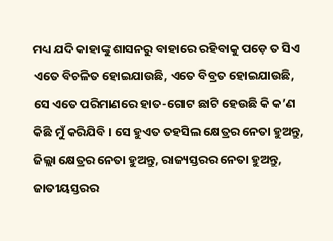ମଧ୍ୟ ଯଦି କାହାଙ୍କୁ ଶାସନରୁ ବାହାରେ ରହିବାକୁ ପଡ଼େ ତ ସିଏ ଏତେ ବିଚଳିତ ହୋଇଯାଉଛି, ଏତେ ବିବ୍ରତ ହୋଇଯାଉଛି, ସେ ଏତେ ପରିମାଣରେ ହାତ-ଗୋଟ ଛାଟି ହେଉଛି କି କ’ଣ କିଛି ମୁଁ କରିଯିବି । ସେ ହୁଏତ ତହସିଲ କ୍ଷେତ୍ରର ନେତା ହୁଅନ୍ତୁ, ଜିଲ୍ଲା କ୍ଷେତ୍ରର ନେତା ହୁଅନ୍ତୁ, ରାଜ୍ୟସ୍ତରର ନେତା ହୁଅନ୍ତୁ, ଜାତୀୟସ୍ତରର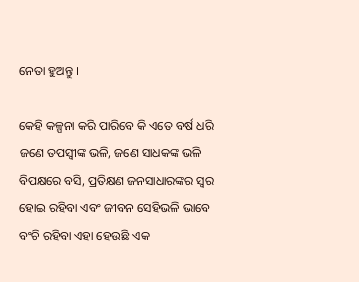ନେତା ହୁଅନ୍ତୁ ।

କେହି କଳ୍ପନା କରି ପାରିବେ କି ଏତେ ବର୍ଷ ଧରି ଜଣେ ତପସ୍ୱୀଙ୍କ ଭଳି, ଜଣେ ସାଧକଙ୍କ ଭଳି ବିପକ୍ଷରେ ବସି, ପ୍ରତିକ୍ଷଣ ଜନସାଧାରଙ୍କର ସ୍ୱର ହୋଇ ରହିବା ଏବଂ ଜୀବନ ସେହିଭଳି ଭାବେ ବଂଚି ରହିବା ଏହା ହେଉଛି ଏକ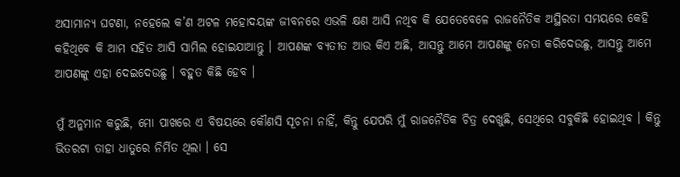ଅସାମାନ୍ୟ ଘଟଣା, ନହେଲେ କ’ଣ ଅଟଳ ମହୋଦୟଙ୍କ ଜୀବନରେ ଏଭଳି କ୍ଷଣ ଆସି ନଥିବ କି ଯେତେବେଳେ ରାଜନୈତିକ ଅସ୍ଥିରତା ସମୟରେ କେହି କହିଥିବେ କି ଆମ ସହିତ ଆସି ସାମିଲ ହୋଇଯାଆନ୍ତୁ । ଆପଣଙ୍କ ବ୍ୟତୀତ ଆଉ କିଏ ଅଛି, ଆସନ୍ତୁ ଆମେ ଆପଣଙ୍କୁ ନେତା କରିଦେଉଛୁ, ଆସନ୍ତୁ ଆମେ ଆପଣଙ୍କୁ ଏହା ଦେଇଦେଉଛୁ । ବହୁତ କିଛି ହେବ ।

ମୁଁ ଅନୁମାନ କରୁଛି, ମୋ ପାଖରେ ଏ ବିଷୟରେ କୌଣସି ସୂଚନା ନାହିଁ, କିନ୍ତୁ ଯେପରି ମୁଁ ରାଜନୈତିକ ଚିତ୍ର ଦେଖୁଛି, ସେଥିରେ ସବୁକିଛି ହୋଇଥିବ । କିନ୍ତୁ ଭିତରଟା ତାହା ଧାତୁରେ ନିର୍ମିତ ଥିଲା । ସେ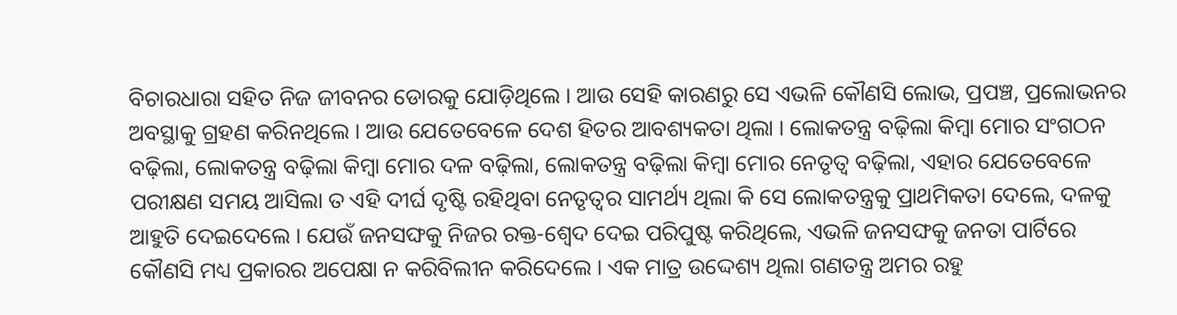ବିଚାରଧାରା ସହିତ ନିଜ ଜୀବନର ଡୋରକୁ ଯୋଡ଼ିଥିଲେ । ଆଉ ସେହି କାରଣରୁ ସେ ଏଭଳି କୌଣସି ଲୋଭ, ପ୍ରପଞ୍ଚ, ପ୍ରଲୋଭନର ଅବସ୍ଥାକୁ ଗ୍ରହଣ କରିନଥିଲେ । ଆଉ ଯେତେବେଳେ ଦେଶ ହିତର ଆବଶ୍ୟକତା ଥିଲା । ଲୋକତନ୍ତ୍ର ବଢ଼ିଲା କିମ୍ବା ମୋର ସଂଗଠନ ବଢ଼ିଲା, ଲୋକତନ୍ତ୍ର ବଢ଼ିଲା କିମ୍ବା ମୋର ଦଳ ବଢ଼ିଲା, ଲୋକତନ୍ତ୍ର ବଢ଼ିଲା କିମ୍ବା ମୋର ନେତୃତ୍ୱ ବଢ଼ିଲା, ଏହାର ଯେତେବେଳେ ପରୀକ୍ଷଣ ସମୟ ଆସିଲା ତ ଏହି ଦୀର୍ଘ ଦୃଷ୍ଟି ରହିଥିବା ନେତୃତ୍ୱର ସାମର୍ଥ୍ୟ ଥିଲା କି ସେ ଲୋକତନ୍ତ୍ରକୁ ପ୍ରାଥମିକତା ଦେଲେ, ଦଳକୁ ଆହୁତି ଦେଇଦେଲେ । ଯେଉଁ ଜନସଙ୍ଘକୁ ନିଜର ରକ୍ତ-ଶ୍ୱେଦ ଦେଇ ପରିପୁଷ୍ଟ କରିଥିଲେ, ଏଭଳି ଜନସଙ୍ଘକୁ ଜନତା ପାର୍ଟିରେ କୌଣସି ମଧ୍ୟ ପ୍ରକାରର ଅପେକ୍ଷା ନ କରିବିଲୀନ କରିଦେଲେ । ଏକ ମାତ୍ର ଉଦ୍ଦେଶ୍ୟ ଥିଲା ଗଣତନ୍ତ୍ର ଅମର ରହୁ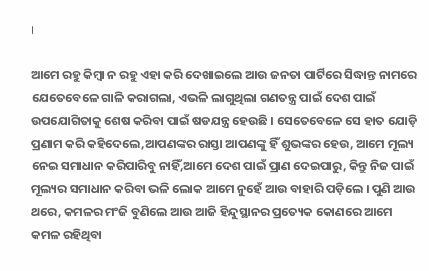।

ଆମେ ରହୁ କିମ୍ବା ନ ରହୁ ଏହା କରି ଦେଖାଇଲେ ଆଉ ଜନତା ପାର୍ଟିରେ ସିଦ୍ଧାନ୍ତ ନାମରେ ଯେତେବେଳେ ଗାଳି କରାଗଲା, ଏଭଳି ଲାଗୁଥିଲା ଗଣତନ୍ତ୍ର ପାଇଁ ଦେଶ ପାଇଁ ଉପଯୋଗିତାକୁ ଶେଷ କରିବା ପାଇଁ ଷଡଯନ୍ତ୍ର ହେଉଛି । ସେତେବେଳେ ସେ ହାତ ଯୋଡ଼ି ପ୍ରଣାମ କରି କହିଦେଲେ,ଆପଣଙ୍କର ରାସ୍ତା ଆପଣଙ୍କୁ ହିଁ ଶୁଭଙ୍କର ହେଉ, ଆମେ ମୂଲ୍ୟ ନେଇ ସମାଧାନ କରିପାରିବୁ ନାହିଁ,ଆମେ ଦେଶ ପାଇଁ ପ୍ରାଣ ଦେଇପାରୁ, କିନ୍ତୁ ନିଜ ପାଇଁ ମୂଲ୍ୟର ସମାଧାନ କରିବା ଭଳି ଲୋକ ଆମେ ନୁହେଁ ଆଉ ବାହାରି ପଡ଼ିଲେ । ପୁଣି ଆଉ ଥରେ, କମଳର ମଂଜି ବୁଣିଲେ ଆଉ ଆଜି ହିନ୍ଦୁସ୍ଥାନର ପ୍ରତ୍ୟେକ କୋଣରେ ଆମେ କମଳ ରହିଥିବା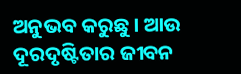ଅନୁଭବ କରୁଛୁ । ଆଉ ଦୂରଦୃଷ୍ଟିତାର ଜୀବନ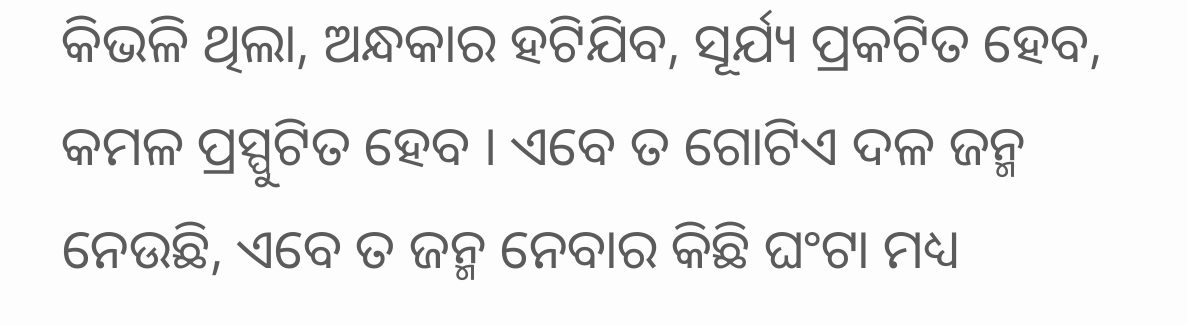କିଭଳି ଥିଲା, ଅନ୍ଧକାର ହଟିଯିବ, ସୂର୍ଯ୍ୟ ପ୍ରକଟିତ ହେବ, କମଳ ପ୍ରସ୍ପୁଟିତ ହେବ । ଏବେ ତ ଗୋଟିଏ ଦଳ ଜନ୍ମ ନେଉଛି, ଏବେ ତ ଜନ୍ମ ନେବାର କିଛି ଘଂଟା ମଧ୍ୟ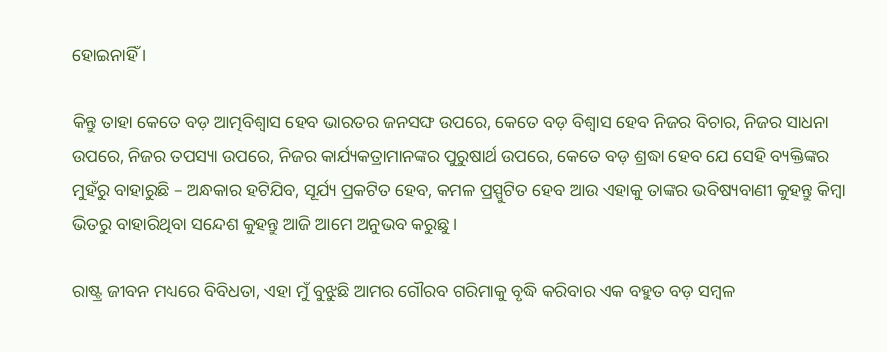ହୋଇନାହିଁ ।

କିନ୍ତୁ ତାହା କେତେ ବଡ଼ ଆତ୍ମବିଶ୍ୱାସ ହେବ ଭାରତର ଜନସଙ୍ଘ ଉପରେ, କେତେ ବଡ଼ ବିଶ୍ୱାସ ହେବ ନିଜର ବିଚାର, ନିଜର ସାଧନା ଉପରେ, ନିଜର ତପସ୍ୟା ଉପରେ, ନିଜର କାର୍ଯ୍ୟକତ୍ରାମାନଙ୍କର ପୁରୁଷାର୍ଥ ଉପରେ, କେତେ ବଡ଼ ଶ୍ରଦ୍ଧା ହେବ ଯେ ସେହି ବ୍ୟକ୍ତିଙ୍କର ମୁହଁରୁ ବାହାରୁଛି – ଅନ୍ଧକାର ହଟିଯିବ, ସୂର୍ଯ୍ୟ ପ୍ରକଟିତ ହେବ, କମଳ ପ୍ରସ୍ପୁଟିତ ହେବ ଆଉ ଏହାକୁ ତାଙ୍କର ଭବିଷ୍ୟବାଣୀ କୁହନ୍ତୁ କିମ୍ବା ଭିତରୁ ବାହାରିଥିବା ସନ୍ଦେଶ କୁହନ୍ତୁ ଆଜି ଆମେ ଅନୁଭବ କରୁଛୁ ।

ରାଷ୍ଟ୍ର ଜୀବନ ମଧ୍ୟରେ ବିବିଧତା, ଏହା ମୁଁ ବୁଝୁଛି ଆମର ଗୌରବ ଗରିମାକୁ ବୃଦ୍ଧି କରିବାର ଏକ ବହୁତ ବଡ଼ ସମ୍ବଳ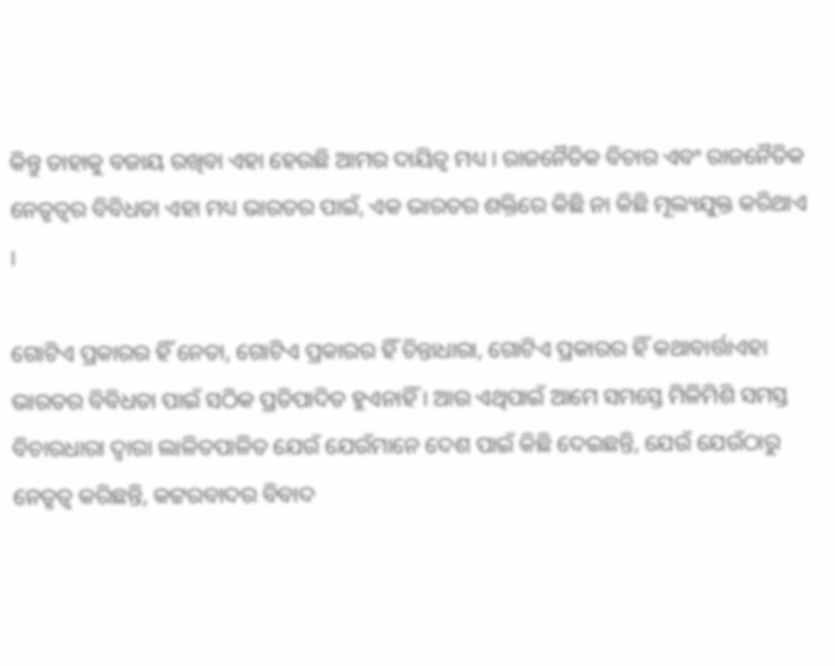କିନ୍ତୁ ତାହାକୁ ବଜାୟ ରଖିବା ଏହା ହେଉଛି ଆମର ଦାୟିତ୍ୱ ମଧ୍ୟ । ରାଜନୈତିକ ବିଚାର ଏବଂ ରାଜନୈତିକ ନେତୃତ୍ୱର ବିବିଧତା ଏହା ମଧ୍ୟ ଭାରତର ପାଇଁ, ଏକ ଭାରତର ଶକ୍ତିରେ କିଛି ନା କିଛି ମୂଲ୍ୟଯୁକ୍ତ କରିଥାଏ ।

ଗୋଟିଏ ପ୍ରକାରର ହିଁ ନେତା, ଗୋଟିଏ ପ୍ରକାରର ହିଁ ଚିନ୍ତାଧାରା, ଗୋଟିଏ ପ୍ରକାରର ହିଁ କଥାବାର୍ତ୍ତାଏହା ଭାରତର ବିବିଧତା ପାଇଁ ସଠିକ ପ୍ରତିପାଦିତ ହୁଏନାହିଁ । ଆଉ ଏଥିପାଇଁ ଆମେ ସମସ୍ତେ ମିଳିମିଶି ସମସ୍ତ ବିଚାରଧାରା ଦ୍ୱାରା ଲାଳିତପାଳିତ ଯେଉଁ ଯେଉଁମାନେ ଦେଶ ପାଇଁ କିଛି ଦେଇଛନ୍ତି, ଯେଉଁ ଯେଉଁଠାରୁ ନେତୃତ୍ୱ କରିଛନ୍ତି, କଟ୍ଟରବାଦର ବିବାଦ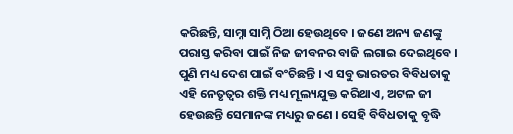କରିଛନ୍ତି, ସାମ୍ନା ସାମ୍ନି ଠିଆ ହେଉଥିବେ । ଜଣେ ଅନ୍ୟ ଜଣଙ୍କୁ ପରାସ୍ତ କରିବା ପାଇଁ ନିଜ ଜୀବନର ବାଜି ଲଗାଇ ଦେଇଥିବେ । ପୁଣି ମଧ୍ୟ ଦେଶ ପାଇଁ ବଂଚିଛନ୍ତି । ଏ ସବୁ ଭାରତର ବିବିଧତାକୁ ଏହି ନେତୃତ୍ୱର ଶକ୍ତି ମଧ୍ୟ ମୂଲ୍ୟଯୁକ୍ତ କରିଥାଏ, ଅଟଳ ଜୀ ହେଉଛନ୍ତି ସେମାନଙ୍କ ମଧ୍ୟରୁ ଜଣେ । ସେହି ବିବିଧତାକୁ ବୃଦ୍ଧି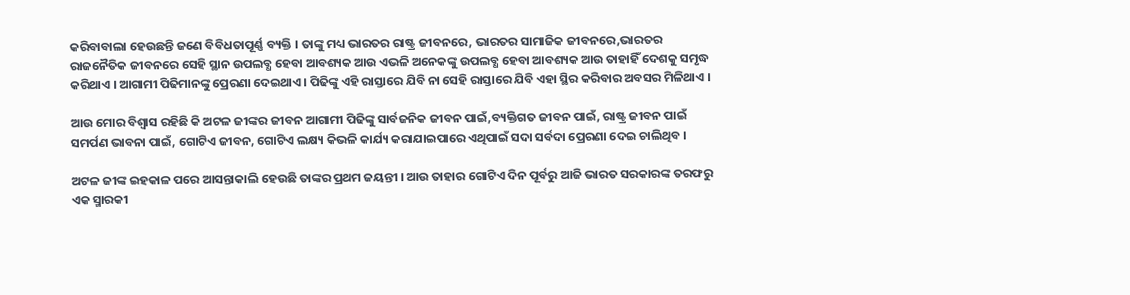କରିବାବାଲା ହେଉଛନ୍ତି ଜଣେ ବିବିଧତାପୂର୍ଣ୍ଣ ବ୍ୟକ୍ତି । ତାଙ୍କୁ ମଧ୍ୟ ଭାରତର ରାଷ୍ଟ୍ର ଜୀବନରେ, ଭାରତର ସାମାଜିକ ଜୀବନରେ,ଭାରତର ରାଜନୈତିକ ଜୀବନରେ ସେହି ସ୍ଥାନ ଉପଲବ୍ଧ ହେବା ଆବଶ୍ୟକ ଆଉ ଏଭଳି ଅନେକଙ୍କୁ ଉପଲବ୍ଧ ହେବା ଆବଶ୍ୟକ ଆଉ ତାହାହିଁ ଦେଶକୁ ସମୃଦ୍ଧ କରିଥାଏ । ଆଗାମୀ ପିଢିମାନଙ୍କୁ ପ୍ରେରଣା ଦେଇଥାଏ । ପିଢିଙ୍କୁ ଏହି ରାସ୍ତାରେ ଯିବି ନା ସେହି ରାସ୍ତାରେ ଯିବି ଏହା ସ୍ଥିର କରିବାର ଅବସର ମିଳିଥାଏ ।

ଆଉ ମୋର ବିଶ୍ୱାସ ରହିଛି କି ଅଟଳ ଜୀଙ୍କର ଜୀବନ ଆଗାମୀ ପିଢିଙ୍କୁ ସାର୍ବଜନିକ ଜୀବନ ପାଇଁ,ବ୍ୟକ୍ତିଗତ ଜୀବନ ପାଇଁ, ରାଷ୍ଟ୍ର ଜୀବନ ପାଇଁ ସମର୍ପଣ ଭାବନା ପାଇଁ, ଗୋଟିଏ ଜୀବନ, ଗୋଟିଏ ଲକ୍ଷ୍ୟ କିଭଳି କାର୍ଯ୍ୟ କରାଯାଇପାରେ ଏଥିପାଇଁ ସଦା ସର୍ବଦା ପ୍ରେରଣା ଦେଇ ଚାଲିଥିବ ।

ଅଟଳ ଜୀଙ୍କ ଇହକାଳ ପରେ ଆସନ୍ତାକାଲି ହେଉଛି ତାଙ୍କର ପ୍ରଥମ ଜୟନ୍ତୀ । ଆଉ ତାହାର ଗୋଟିଏ ଦିନ ପୂର୍ବରୁ ଆଜି ଭାରତ ସରକାରଙ୍କ ତରଫରୁ ଏକ ସ୍ମାରକୀ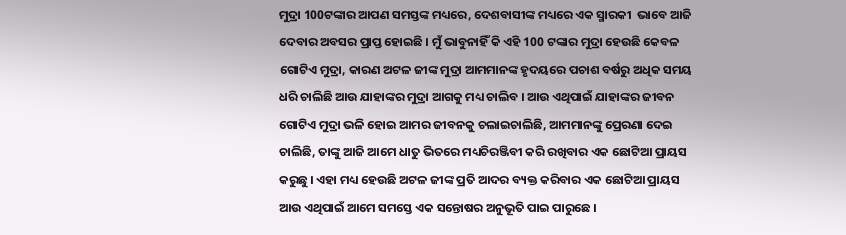ମୁଦ୍ରା 100ଟଙ୍କାର ଆପଣ ସମସ୍ତଙ୍କ ମଧ୍ୟରେ, ଦେଶବାସୀଙ୍କ ମଧ୍ୟରେ ଏକ ସ୍ମାରକୀ  ଭାବେ ଆଜି ଦେବାର ଅବସର ପ୍ରାପ୍ତ ହୋଇଛି । ମୁଁ ଭାବୁନାହିଁ କି ଏହି 100 ଟଙ୍କାର ମୁଦ୍ରା ହେଉଛି କେବଳ ଗୋଟିଏ ମୁଦ୍ରା, କାରଣ ଅଟଳ ଜୀଙ୍କ ମୁଦ୍ରା ଆମମାନଙ୍କ ହୃଦୟରେ ପଚାଶ ବର୍ଷରୁ ଅଧିକ ସମୟ ଧରି ଚାଲିଛି ଆଉ ଯାହାଙ୍କର ମୁଦ୍ରା ଆଗକୁ ମଧ୍ୟ ଚାଲିବ । ଆଉ ଏଥିପାଇଁ ଯାହାଙ୍କର ଜୀବନ ଗୋଟିଏ ମୁଦ୍ରା ଭଳି ହୋଇ ଆମର ଜୀବନକୁ ଚଲାଇଚାଲିଛି, ଆମମାନଙ୍କୁ ପ୍ରେରଣା ଦେଇ ଚାଲିଛି, ତାଙ୍କୁ ଆଜି ଆମେ ଧାତୁ ଭିତରେ ମଧ୍ୟଚିରଞ୍ଜିବୀ କରି ରଖିବାର ଏକ ଛୋଟିଆ ପ୍ରାୟସ କରୁଛୁ । ଏହା ମଧ୍ୟ ହେଉଛି ଅଟଳ ଜୀଙ୍କ ପ୍ରତି ଆଦର ବ୍ୟକ୍ତ କରିବାର ଏକ ଛୋଟିଆ ପ୍ରାୟସ ଆଉ ଏଥିପାଇଁ ଆମେ ସମସ୍ତେ ଏକ ସନ୍ତୋଷର ଅନୁଭୂତି ପାଇ ପାରୁଛେ ।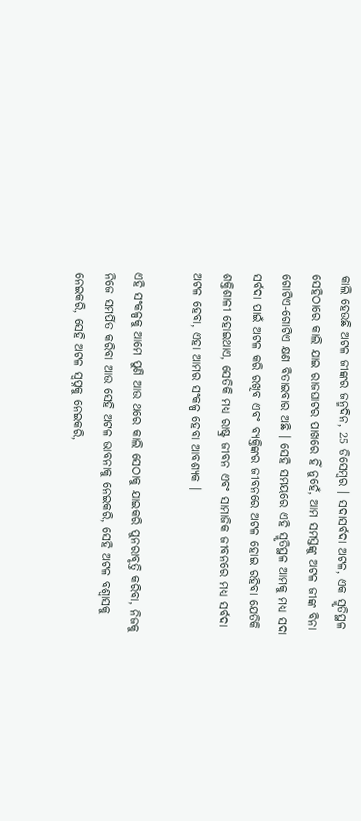କାଲି ହେଉଛି ଅଟଳ ଜୀଙ୍କର ଜନ୍ମଦିନ, 25 ଡିସେମ୍ବର । ସଦାସର୍ବଦା ଅଟଳ, ଏକ ସ୍ମୃତିସ୍ଥଳ ସେହିଠାରେ କାଲି ଯାଇ ରାଜଘାଟର ପାଖରେ ହିଁ ନୁହେଁ, ଆମ ସମସ୍ତଙ୍କୁ ଅଟଳ ଜୀଙ୍କ ବିନା ଗୋଟିଏ-ଗୋଟିଏ କ୍ଷଣ ବିତାଇବାର ଅଛି । ସେହି ସମୟରେ ଏହି ସ୍ମୃତିସ୍ଥଳ ଆମକୁ ମଧ୍ୟ ସଦା ସର୍ବଦା ପାଇଁ ଅଟଳ କରି ରଖିବ ଏବଂ ବ୍ୟକ୍ତିଙ୍କର ଜୀବନରେ ଅଟଳ ହୋଇ ରହିବା ଯେତିକି ଶକ୍ତିଶାଳୀ ହୋଇଥାଏ, ସେତିକି ମଧ୍ୟ ରାଷ୍ଟ୍ର ଜୀବନ ଏବଂ ସାମାଜିକ ଜୀବନରେ ମଧ୍ୟ ସର୍ବଦା ଅଟଳ ହେବା, ଏହା ଆମର ସଂକଳ୍ପ ହେବା ଆବଶ୍ୟକ ।

ଏହି ସଂକଳ୍ପକୁ ଆମେ ପୁଣି ଆଉ ଥରେ କାଲି ସେଠାକୁ ଯାଇକରି ପୁନରାବୃତ୍ତି କରିବା, ନିଜକୁ ନିଜେ ସମର୍ପିତ କରିବା ଆଉ ସେହି ଅଟଳ ଭାବନାକୁ ନେଇକରି, ସେହି ଅଟଳ ବଶ୍ୱାସକୁ ନେଇକରି, ସେହି ଅଟଳ ସ୍ୱପ୍ନକୁ ନେଇକରି,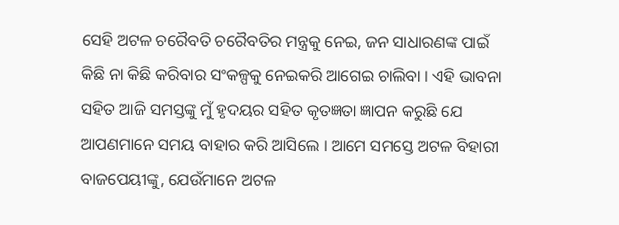ସେହି ଅଟଳ ଚରୈବତି ଚରୈବତିର ମନ୍ତ୍ରକୁ ନେଇ, ଜନ ସାଧାରଣଙ୍କ ପାଇଁ କିଛି ନା କିଛି କରିବାର ସଂକଳ୍ପକୁ ନେଇକରି ଆଗେଇ ଚାଲିବା । ଏହି ଭାବନା ସହିତ ଆଜି ସମସ୍ତଙ୍କୁ ମୁଁ ହୃଦୟର ସହିତ କୃତଜ୍ଞତା ଜ୍ଞାପନ କରୁଛି ଯେ ଆପଣମାନେ ସମୟ ବାହାର କରି ଆସିଲେ । ଆମେ ସମସ୍ତେ ଅଟଳ ବିହାରୀ ବାଜପେୟୀଙ୍କୁ, ଯେଉଁମାନେ ଅଟଳ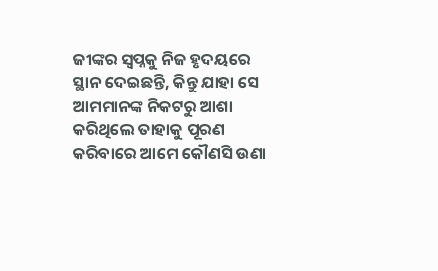ଜୀଙ୍କର ସ୍ୱପ୍ନକୁ ନିଜ ହୃଦୟରେ ସ୍ଥାନ ଦେଇଛନ୍ତି, କିନ୍ତୁ ଯାହା ସେ ଆମମାନଙ୍କ ନିକଟରୁ ଆଶା କରିଥିଲେ ତାହାକୁ ପୂରଣ କରିବାରେ ଆମେ କୌଣସି ଉଣା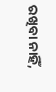ରଖିବା ନାହିଁ,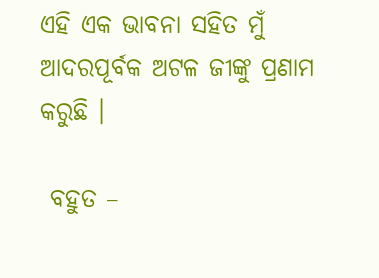ଏହି ଏକ ଭାବନା ସହିତ ମୁଁ ଆଦରପୂର୍ବକ ଅଟଳ ଜୀଙ୍କୁ ପ୍ରଣାମ କରୁଛି ।

 ବହୁତ –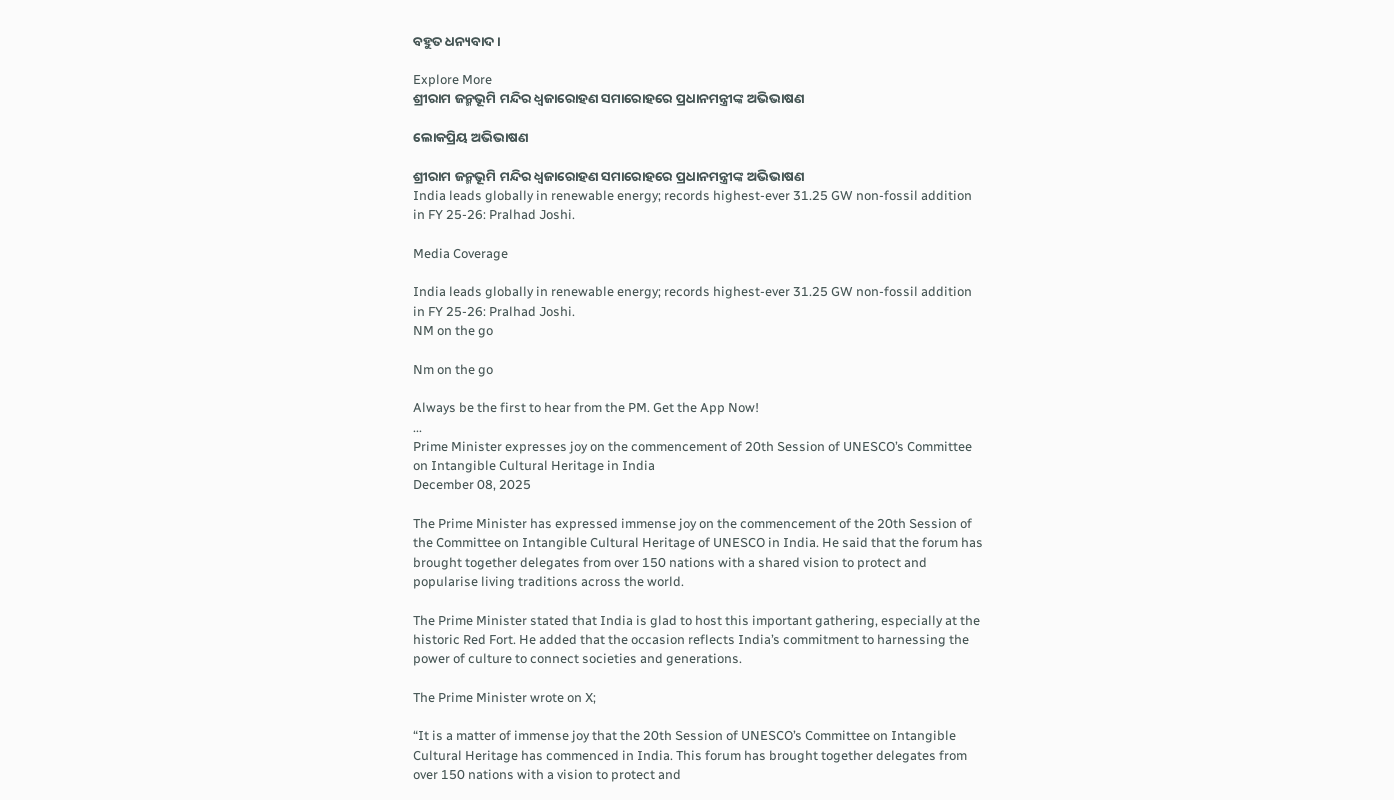ବହୁତ ଧନ୍ୟବାଦ ।

Explore More
ଶ୍ରୀରାମ ଜନ୍ମଭୂମି ମନ୍ଦିର ଧ୍ଵଜାରୋହଣ ସମାରୋହରେ ପ୍ରଧାନମନ୍ତ୍ରୀଙ୍କ ଅଭିଭାଷଣ

ଲୋକପ୍ରିୟ ଅଭିଭାଷଣ

ଶ୍ରୀରାମ ଜନ୍ମଭୂମି ମନ୍ଦିର ଧ୍ଵଜାରୋହଣ ସମାରୋହରେ ପ୍ରଧାନମନ୍ତ୍ରୀଙ୍କ ଅଭିଭାଷଣ
India leads globally in renewable energy; records highest-ever 31.25 GW non-fossil addition in FY 25-26: Pralhad Joshi.

Media Coverage

India leads globally in renewable energy; records highest-ever 31.25 GW non-fossil addition in FY 25-26: Pralhad Joshi.
NM on the go

Nm on the go

Always be the first to hear from the PM. Get the App Now!
...
Prime Minister expresses joy on the commencement of 20th Session of UNESCO’s Committee on Intangible Cultural Heritage in India
December 08, 2025

The Prime Minister has expressed immense joy on the commencement of the 20th Session of the Committee on Intangible Cultural Heritage of UNESCO in India. He said that the forum has brought together delegates from over 150 nations with a shared vision to protect and popularise living traditions across the world.

The Prime Minister stated that India is glad to host this important gathering, especially at the historic Red Fort. He added that the occasion reflects India’s commitment to harnessing the power of culture to connect societies and generations.

The Prime Minister wrote on X;

“It is a matter of immense joy that the 20th Session of UNESCO’s Committee on Intangible Cultural Heritage has commenced in India. This forum has brought together delegates from over 150 nations with a vision to protect and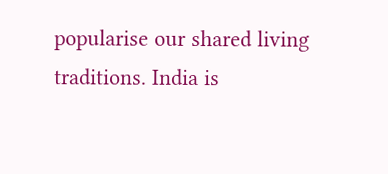popularise our shared living traditions. India is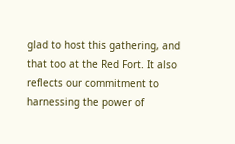glad to host this gathering, and that too at the Red Fort. It also reflects our commitment to harnessing the power of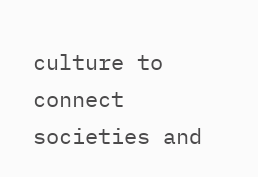culture to connect societies and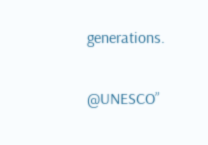generations.

@UNESCO”